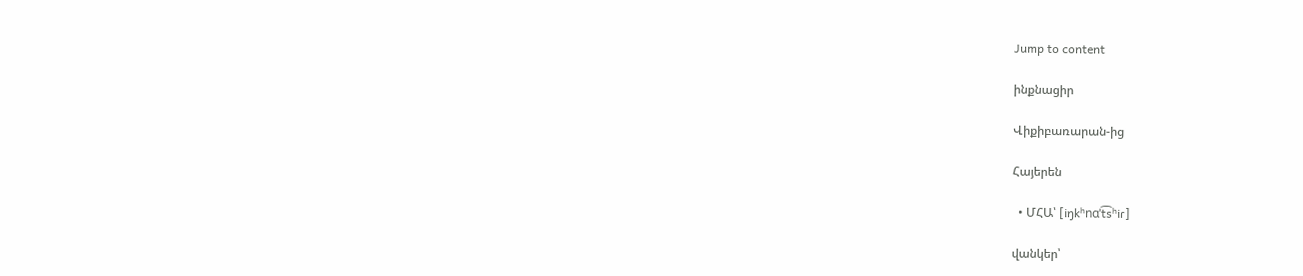Jump to content

ինքնացիր

Վիքիբառարան-ից

Հայերեն

  • ՄՀԱ՝ [iŋkʰnɑˈt͡sʰiɾ]

վանկեր՝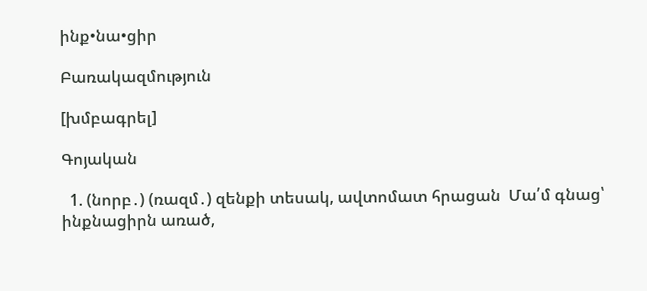ինք•նա•ցիր

Բառակազմություն

[խմբագրել]

Գոյական

  1. (նորբ․) (ռազմ․) զենքի տեսակ, ավտոմատ հրացան  Մա՛մ գնաց՝ ինքնացիրն առած,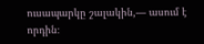ուսապարկը շալակին,— ասում է որդին։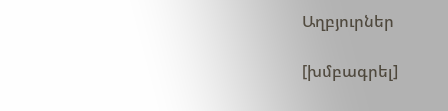Աղբյուրներ

[խմբագրել]